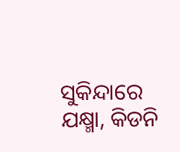ସୁକିନ୍ଦାରେ ଯକ୍ଷ୍ମା, କିଡନି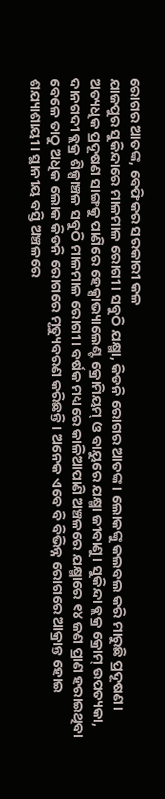ରୋଗର ଆତଙ୍କ, ବେଫିକର ସରକାରୀ କଳ
ଯାଜପୁର ସୁକିନ୍ଦାରେ ମାଳମାଳ ରୋଗୀ। ସବୁଠି ଯକ୍ଷ୍ମା, କିଡନି ରୋଗର ଆତଙ୍କ। ଲୋକଙ୍କୁ କଲବଲ କରି ମାରୁଛି ପ୍ରଦୂଷଣ। ଅତ୍ୟଧିକ ପ୍ରଦୂଷଣ ସାଙ୍ଗକୁ ପାଣିରେ ହେକ୍ସାଭ୍ୟାଲେଣ୍ଟ କ୍ରୋମିୟମ୍ ଓ ବାୟୁରେ ଯକ୍ଷ୍ମା ଜୀବାଣୁ। ସୁକିନ୍ଦା ବ୍ଲକ୍ର କ୍ରୋମ୍ ଉପତ୍ୟକା, ଦାନଗଦୀ ବ୍ଲକ୍ର ଶିଳ୍ପାଞ୍ଚଳ ସବୁଠି ମାଳମାଳ ରୋଗୀ। ବର୍ଷକ ମଧ୍ୟରେ କାଳିଆପାଣି ଅଞ୍ଚଳରେ ଯକ୍ଷ୍ମାରେ ୧୪ ଜଣ ପ୍ରାଣ ହରାଇଥିବା ବେଳେ ତାଠୁ ଅଧିକ ଲୋକ କିଡନି ରୋଗରେ ମୃତ୍ୟୁବରଣ କରିଛନ୍ତି। ଅନେକ ଏବେ ବି ବିଭିନ୍ନ ରୋଗରେ ଆକ୍ରାନ୍ତ ହୋଇ ଶଯ୍ୟାଶାୟୀ। ସ୍ଥାନୀୟ ବସ୍ତି ଅଞ୍ଚଳରେ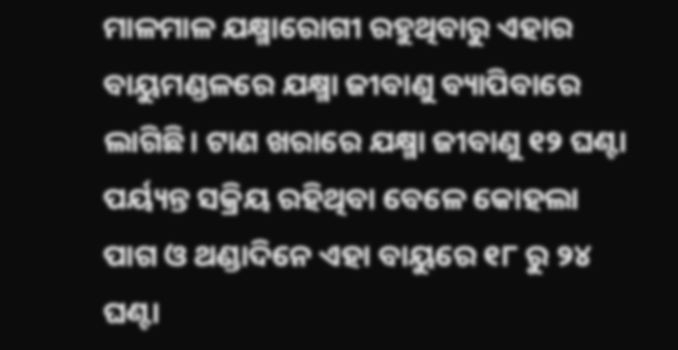ମାଳମାଳ ଯକ୍ଷ୍ମାରୋଗୀ ରହୁଥିବାରୁ ଏହାର ବାୟୁମଣ୍ଡଳରେ ଯକ୍ଷ୍ମା ଜୀବାଣୁ ବ୍ୟାପିବାରେ ଲାଗିଛି। ଟାଣ ଖରାରେ ଯକ୍ଷ୍ମା ଜୀବାଣୁ ୧୨ ଘଣ୍ଟା ପର୍ୟ୍ୟନ୍ତ ସକ୍ରିୟ ରହିଥିବା ବେଳେ କୋହଲା ପାଗ ଓ ଥଣ୍ଡାଦିନେ ଏହା ବାୟୁରେ ୧୮ ରୁ ୨୪ ଘଣ୍ଟା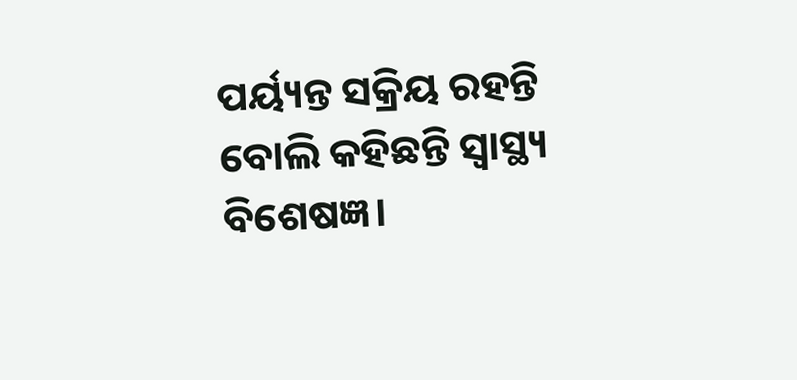ପର୍ୟ୍ୟନ୍ତ ସକ୍ରିୟ ରହନ୍ତି ବୋଲି କହିଛନ୍ତି ସ୍ୱାସ୍ଥ୍ୟ ବିଶେଷଜ୍ଞ।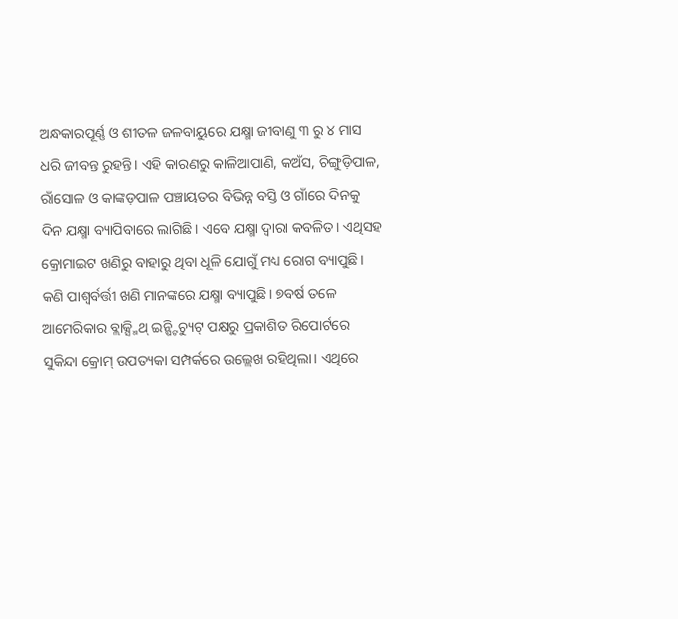ଅନ୍ଧକାରପୂର୍ଣ୍ଣ ଓ ଶୀତଳ ଜଳବାୟୁରେ ଯକ୍ଷ୍ମା ଜୀବାଣୁ ୩ ରୁ ୪ ମାସ ଧରି ଜୀବନ୍ତ ରୁହନ୍ତି। ଏହି କାରଣରୁ କାଳିଆପାଣି, କଅଁସ, ଚିଙ୍ଗୁଡ଼ିପାଳ, ରାଁସୋଳ ଓ କାଙ୍କଡ଼ପାଳ ପଞ୍ଚାୟତର ବିଭିନ୍ନ ବସ୍ତି ଓ ଗାଁରେ ଦିନକୁ ଦିନ ଯକ୍ଷ୍ମା ବ୍ୟାପିବାରେ ଲାଗିଛି। ଏବେ ଯକ୍ଷ୍ମା ଦ୍ବାରା କବଳିତ। ଏଥିସହ କ୍ରୋମାଇଟ ଖଣିରୁ ବାହାରୁ ଥିବା ଧୂଳି ଯୋଗୁଁ ମଧ୍ୟ ରୋଗ ବ୍ୟାପୁଛି। କଣି ପାଶ୍ୱର୍ବର୍ତ୍ତୀ ଖଣି ମାନଙ୍କରେ ଯକ୍ଷ୍ମା ବ୍ୟାପୁଛି। ୭ବର୍ଷ ତଳେ ଆମେରିକାର ବ୍ଲାକ୍ସ୍ମିଥ୍ ଇନ୍ଷ୍ଟିଚ୍ୟୁଟ୍ ପକ୍ଷରୁ ପ୍ରକାଶିତ ରିପୋର୍ଟରେ ସୁକିନ୍ଦା କ୍ରୋମ୍ ଉପତ୍ୟକା ସମ୍ପର୍କରେ ଉଲ୍ଲେଖ ରହିଥିଲା। ଏଥିରେ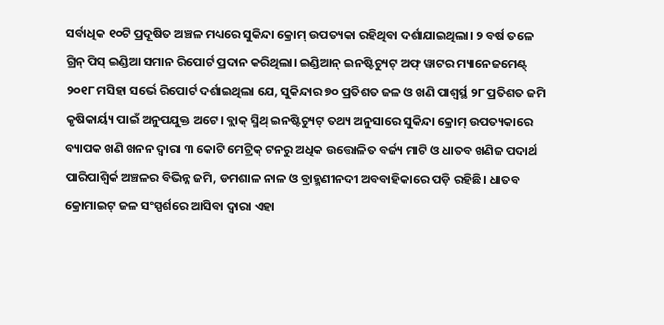ସର୍ବାଧିକ ୧୦ଟି ପ୍ରଦୂଷିତ ଅଞ୍ଚଳ ମଧ୍ୟରେ ସୁକିନ୍ଦା କ୍ରୋମ୍ ଉପତ୍ୟକା ରହିଥିବା ଦର୍ଶାଯାଇଥିଲା। ୨ ବର୍ଷ ତଳେ ଗ୍ରିନ୍ ପିସ୍ ଇଣ୍ଡିଆ ସମାନ ରିପୋର୍ଟ ପ୍ରଦାନ କରିଥିଲା। ଇଣ୍ଡିଆନ୍ ଇନଷ୍ଟିଚ୍ୟୁଟ୍ ଅଫ୍ ୱାଟର ମ୍ୟାନେଜମେଣ୍ଟ୍ ୨୦୧୮ ମସିହା ସର୍ଭେ ରିପୋର୍ଟ ଦର୍ଶାଇଥିଲା ଯେ, ସୁକିନ୍ଦାର ୭୦ ପ୍ରତିଶତ ଜଳ ଓ ଖଣି ପାଶ୍ୱର୍ସ୍ଥ ୨୮ ପ୍ରତିଶତ ଜମି କୃଷିକାର୍ୟ୍ୟ ପାଇଁ ଅନୁପଯୁକ୍ତ ଅଟେ। ବ୍ଲାକ୍ ସ୍ମିଥ୍ ଇନଷ୍ଟିଚ୍ୟୁଟ୍ ତଥ୍ୟ ଅନୁସାରେ ସୁକିନ୍ଦା କ୍ରୋମ୍ ଉପତ୍ୟକାରେ ବ୍ୟାପକ ଖଣି ଖନନ ଦ୍ୱାରା ୩ କୋଟି ମେଟ୍ରିକ୍ ଟନରୁ ଅଧିକ ଉତ୍ତୋଳିତ ବର୍ଜ୍ୟ ମାଟି ଓ ଧାତବ ଖଣିଜ ପଦାର୍ଥ ପାରିପାଶ୍ୱିର୍କ ଅଞ୍ଚଳର ବିଭିନ୍ନ ଜମି, ଡମଶାଳ ନାଳ ଓ ବ୍ରାହ୍ମଣୀନଦୀ ଅବବାହିକାରେ ପଡ଼ି ରହିଛି। ଧାତବ କ୍ରୋମାଇଟ୍ ଜଳ ସଂସ୍ପର୍ଶରେ ଆସିବା ଦ୍ୱାରା ଏହା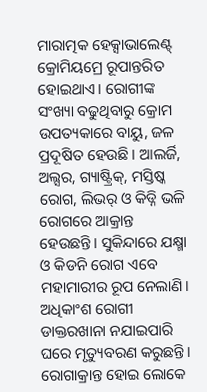ମାରାତ୍ମକ ହେକ୍ସାଭାଲେଣ୍ଟ୍ କ୍ରୋମିୟମ୍ରେ ରୂପାନ୍ତରିତ ହୋଇଥାଏ। ରୋଗୀଙ୍କ ସଂଖ୍ୟା ବଢୁଥିବାରୁ କ୍ରୋମ ଉପତ୍ୟକାରେ ବାୟୁ, ଜଳ ପ୍ରଦୂଷିତ ହେଉଛି। ଆଲର୍ଜି, ଅଲ୍ସର, ଗ୍ୟାଷ୍ଟ୍ରିକ୍, ମସ୍ତିଷ୍କ ରୋଗ, ଲିଭର୍ ଓ କିଡ୍ନି ଭଳି ରୋଗରେ ଆକ୍ରାନ୍ତ ହେଉଛନ୍ତି। ସୁକିନ୍ଦାରେ ଯକ୍ଷ୍ମା ଓ କିଡନି ରୋଗ ଏବେ ମହାମାରୀର ରୂପ ନେଲାଣି। ଅଧିକାଂଶ ରୋଗୀ ଡାକ୍ତରଖାନା ନଯାଇପାରି ଘରେ ମୃତ୍ୟୁବରଣ କରୁଛନ୍ତି। ରୋଗାକ୍ରାନ୍ତ ହୋଇ ଲୋକେ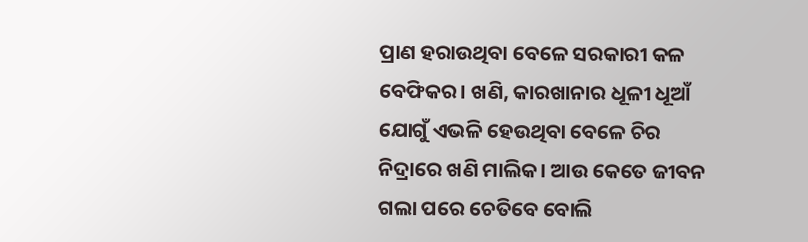ପ୍ରାଣ ହରାଉଥିବା ବେଳେ ସରକାରୀ କଳ ବେଫିକର। ଖଣି, କାରଖାନାର ଧୂଳୀ ଧୂଆଁ ଯୋଗୁଁ ଏଭଳି ହେଉଥିବା ବେଳେ ଚିର ନିଦ୍ରାରେ ଖଣି ମାଲିକ। ଆଉ କେତେ ଜୀବନ ଗଲା ପରେ ଚେତିବେ ବୋଲି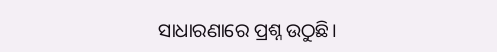ସାଧାରଣାରେ ପ୍ରଶ୍ନ ଉଠୁଛି।